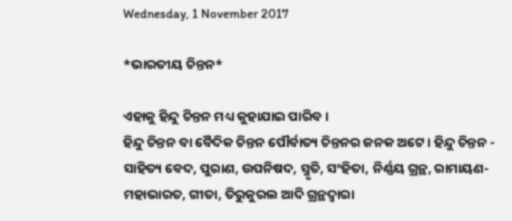Wednesday, 1 November 2017

*ଭାରତୀୟ ଚିନ୍ତନ*

ଏହାକୁ ହିନ୍ଦୁ ଚିନ୍ତନ ମଧ୍ୟ କୁହାଯାଇ ପାରିବ।
ହିନ୍ଦୁ ଚିନ୍ତନ ବା ବୈଦିକ ଚିନ୍ତନ ପୌର୍ବାତ୍ୟ ଚିନ୍ତନର ଜନକ ଅଟେ। ହିନ୍ଦୁ ଚିନ୍ତନ - ସାହିତ୍ୟ ବେଦ, ପୁରାଣ, ଉପନିଷଦ, ସ୍ମୃତି, ସଂହିତା, ନିର୍ଣ୍ଣୟ ଗ୍ରନ୍ଥ, ରାମାୟଣ-ମହାଭାରତ, ଗୀତା, ତିରୁକୁରଲ ଆଦି ଗ୍ରନ୍ଥଦ୍ୱାରା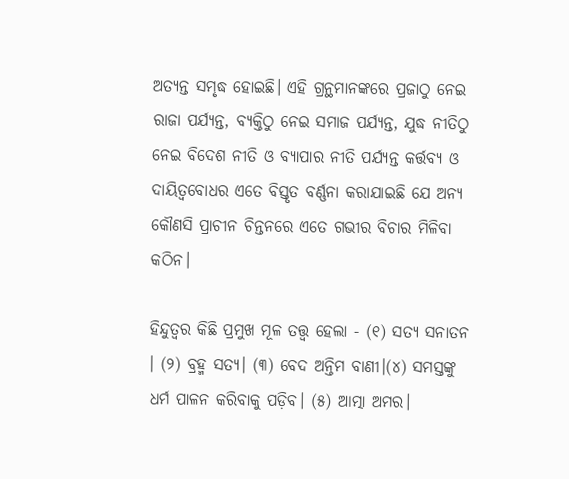ଅତ୍ୟନ୍ତ ସମୃଦ୍ଧ ହୋଇଛି। ଏହି ଗ୍ରନ୍ଥମାନଙ୍କରେ ପ୍ରଜାଠୁ ନେଇ ରାଜା ପର୍ଯ୍ୟନ୍ତ, ବ୍ୟକ୍ତିଠୁ ନେଇ ସମାଜ ପର୍ଯ୍ୟନ୍ତ, ଯୁଦ୍ଧ ନୀତିଠୁ ନେଇ ବିଦେଶ ନୀତି ଓ ବ୍ୟାପାର ନୀତି ପର୍ଯ୍ୟନ୍ତ କର୍ତ୍ତବ୍ୟ ଓ ଦାୟିତ୍ୱବୋଧର ଏତେ ବିସ୍ତୃତ ବର୍ଣ୍ଣନା କରାଯାଇଛି ଯେ ଅନ୍ୟ କୌଣସି ପ୍ରାଚୀନ ଚିନ୍ତନରେ ଏତେ ଗଭୀର ବିଚାର ମିଳିବା କଠିନ।

ହିନ୍ଦୁତ୍ୱର କିଛି ପ୍ରମୁଖ ମୂଳ ତତ୍ତ୍ୱ ହେଲା - (୧) ସତ୍ୟ ସନାତନ । (୨) ବ୍ରହ୍ମ ସତ୍ୟ। (୩) ବେଦ ଅନ୍ତିମ ବାଣୀ।(୪) ସମସ୍ତଙ୍କୁ ଧର୍ମ ପାଳନ କରିବାକୁ ପଡ଼ିବ। (୫) ଆତ୍ମା ଅମର।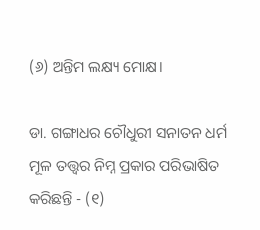(୬) ଅନ୍ତିମ ଲକ୍ଷ୍ୟ ମୋକ୍ଷ।

ଡା. ଗଙ୍ଗାଧର ଚୌଧୁରୀ ସନାତନ ଧର୍ମ ମୂଳ ତତ୍ତ୍ୱର ନିମ୍ନ ପ୍ରକାର ପରିଭାଷିତ କରିଛନ୍ତି - (୧)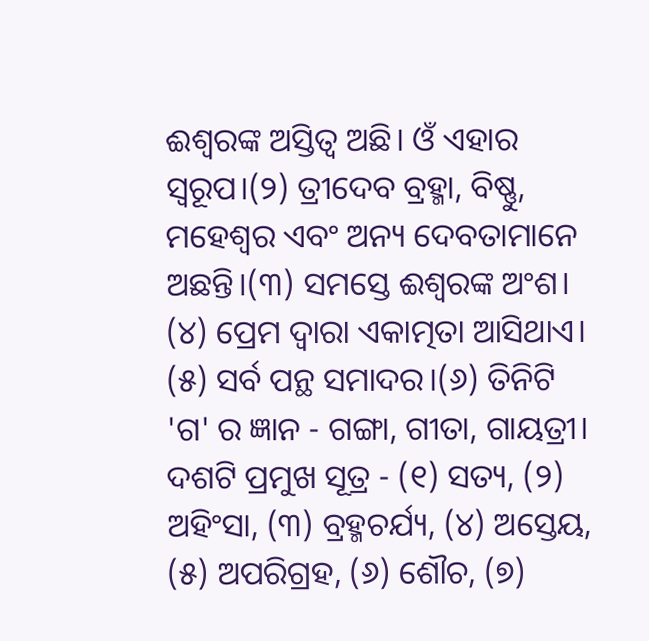ଈଶ୍ବରଙ୍କ ଅସ୍ତିତ୍ୱ ଅଛି। ଓଁ ଏହାର ସ୍ୱରୂପ।(୨) ତ୍ରୀଦେବ ବ୍ରହ୍ମା, ବିଷ୍ଣୁ, ମହେଶ୍ୱର ଏବଂ ଅନ୍ୟ ଦେବତାମାନେ ଅଛନ୍ତି।(୩) ସମସ୍ତେ ଈଶ୍ବରଙ୍କ ଅଂଶ। (୪) ପ୍ରେମ ଦ୍ୱାରା ଏକାତ୍ମତା ଆସିଥାଏ। (୫) ସର୍ବ ପନ୍ଥ ସମାଦର।(୬) ତିନିଟି 'ଗ' ର ଜ୍ଞାନ - ଗଙ୍ଗା, ଗୀତା, ଗାୟତ୍ରୀ।
ଦଶଟି ପ୍ରମୁଖ ସୂତ୍ର - (୧) ସତ୍ୟ, (୨) ଅହିଂସା, (୩) ବ୍ରହ୍ମଚର୍ଯ୍ୟ, (୪) ଅସ୍ତେୟ, (୫) ଅପରିଗ୍ରହ, (୬) ଶୌଚ, (୭)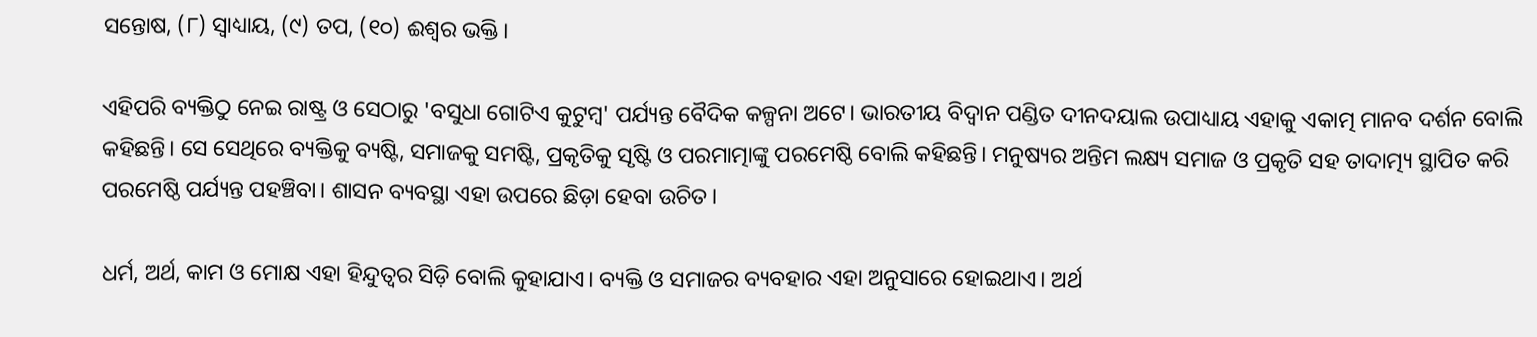ସନ୍ତୋଷ, (୮) ସ୍ୱାଧ୍ୟାୟ, (୯) ତପ, (୧୦) ଈଶ୍ୱର ଭକ୍ତି।

ଏହିପରି ବ୍ୟକ୍ତିଠୁ ନେଇ ରାଷ୍ଟ୍ର ଓ ସେଠାରୁ 'ବସୁଧା ଗୋଟିଏ କୁଟୁମ୍ବ' ପର୍ଯ୍ୟନ୍ତ ବୈଦିକ କଳ୍ପନା ଅଟେ। ଭାରତୀୟ ବିଦ୍ୱାନ ପଣ୍ଡିତ ଦୀନଦୟାଲ ଉପାଧ୍ୟାୟ ଏହାକୁ ଏକାତ୍ମ ମାନବ ଦର୍ଶନ ବୋଲି କହିଛନ୍ତି। ସେ ସେଥିରେ ବ୍ୟକ୍ତିକୁ ବ୍ୟଷ୍ଟି, ସମାଜକୁ ସମଷ୍ଟି, ପ୍ରକୃତିକୁ ସୃଷ୍ଟି ଓ ପରମାତ୍ମାଙ୍କୁ ପରମେଷ୍ଠି ବୋଲି କହିଛନ୍ତି। ମନୁଷ୍ୟର ଅନ୍ତିମ ଲକ୍ଷ୍ୟ ସମାଜ ଓ ପ୍ରକୃତି ସହ ତାଦାତ୍ମ୍ୟ ସ୍ଥାପିତ କରି ପରମେଷ୍ଠି ପର୍ଯ୍ୟନ୍ତ ପହଞ୍ଚିବା। ଶାସନ ବ୍ୟବସ୍ଥା ଏହା ଉପରେ ଛିଡ଼ା ହେବା ଉଚିତ।

ଧର୍ମ, ଅର୍ଥ, କାମ ଓ ମୋକ୍ଷ ଏହା ହିନ୍ଦୁତ୍ୱର ସିଡ଼ି ବୋଲି କୁହାଯାଏ। ବ୍ୟକ୍ତି ଓ ସମାଜର ବ୍ୟବହାର ଏହା ଅନୁସାରେ ହୋଇଥାଏ। ଅର୍ଥ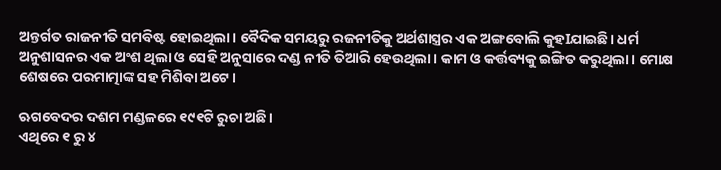ଅନ୍ତର୍ଗତ ରାଜନୀତି ସମବିଷ୍ଟ ହୋଇଥିଲା। ବୈଦିକ ସମୟରୁ ରଜନୀତିକୁ ଅର୍ଥଶାସ୍ତ୍ରର ଏକ ଅଙ୍ଗବୋଲି କୁହIଯାଇଛି। ଧର୍ମ ଅନୁଶାସନର ଏକ ଅଂଶ ଥିଲା ଓ ସେହି ଅନୁସାରେ ଦଣ୍ଡ ନୀତି ତିଆରି ହେଉଥିଲା। କାମ ଓ କର୍ତ୍ତବ୍ୟକୁ ଇଙ୍ଗିତ କରୁଥିଲା। ମୋକ୍ଷ ଶେଷରେ ପରମାତ୍ମାଙ୍କ ସହ ମିଶିବା ଅଟେ।

ଋଗବେଦର ଦଶମ ମଣ୍ଡଳରେ ୧୯୧ଟି ରୁଚା ଅଛି।
ଏଥିରେ ୧ ରୁ ୪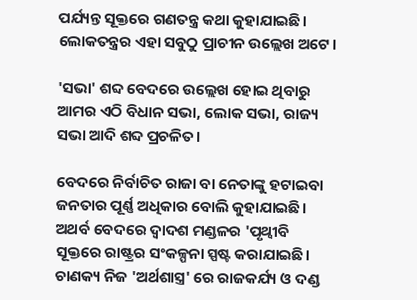ପର୍ଯ୍ୟନ୍ତ ସୂକ୍ତରେ ଗଣତନ୍ତ୍ର କଥା କୁହାଯାଇଛି। ଲୋକତନ୍ତ୍ରର ଏହା ସବୁଠୁ ପ୍ରାଚୀନ ଉଲ୍ଲେଖ ଅଟେ।

'ସଭା' ଶବ୍ଦ ବେଦରେ ଉଲ୍ଲେଖ ହୋଇ ଥିବାରୁ ଆମର ଏଠି ବିଧାନ ସଭା, ଲୋକ ସଭା, ରାଜ୍ୟ ସଭା ଆଦି ଶବ୍ଦ ପ୍ରଚଳିତ।

ବେଦରେ ନିର୍ବାଚିତ ରାଜା ବା ନେତାଙ୍କୁ ହଟାଇବା ଜନତାର ପୂର୍ଣ୍ଣ ଅଧିକାର ବୋଲି କୁହାଯାଇଛି। ଅଥର୍ବ ବେଦରେ ଦ୍ୱାଦଶ ମଣ୍ଡଳର 'ପୃଥ୍ଵୀବି ସୂକ୍ତରେ ରାଷ୍ଟ୍ରର ସଂକଳ୍ପନା ସ୍ପଷ୍ଟ କରାଯାଇଛି। ଚାଣକ୍ୟ ନିଜ 'ଅର୍ଥଶାସ୍ତ୍ର' ରେ ରାଜକର୍ଯ୍ୟ ଓ ଦଣ୍ଡ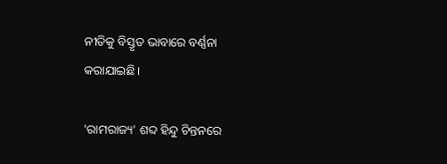ନୀତିକୁ ବିସ୍ତୃତ ଭାବାରେ ବର୍ଣ୍ଣନା କରାଯାଇଛି।

'ରାମରାଜ୍ୟ' ଶବ୍ଦ ହିନ୍ଦୁ ଚିନ୍ତନରେ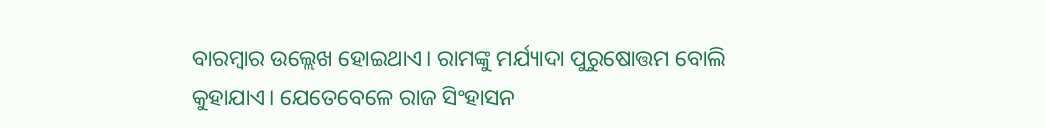ବାରମ୍ବାର ଉଲ୍ଲେଖ ହୋଇଥାଏ। ରାମଙ୍କୁ ମର୍ଯ୍ୟାଦା ପୁରୁଷୋତ୍ତମ ବୋଲି କୁହାଯାଏ। ଯେତେବେଳେ ରାଜ ସିଂହାସନ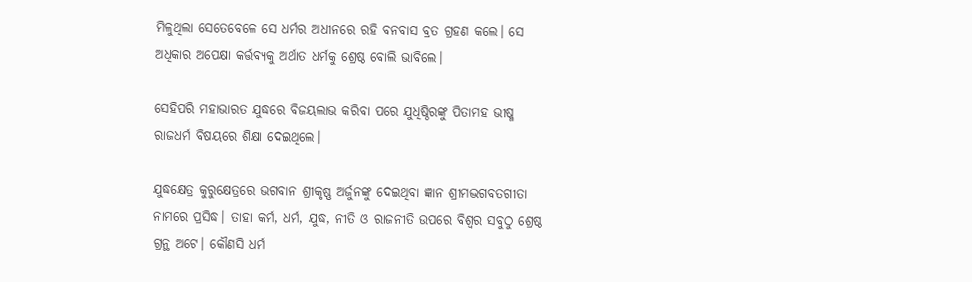ମିଳୁଥିଲା ସେତେବେଳେ ସେ ଧର୍ମର ଅଧୀନରେ ରହି ବନବାସ ବ୍ରତ ଗ୍ରହଣ କଲେ। ସେ ଅଧିକାର ଅପେକ୍ଷା କର୍ତ୍ତବ୍ୟକୁ ଅର୍ଥାତ ଧର୍ମକୁ ଶ୍ରେଷ୍ଠ ବୋଲି ଭାବିଲେ।

ସେହିପରି ମହାଭାରତ ଯୁଦ୍ଧରେ ବିଜୟଲାଭ କରିବା ପରେ ଯୁଧିଷ୍ଠିରଙ୍କୁ ପିତାମହ ଭୀଷ୍ମ ରାଜଧର୍ମ ବିଷୟରେ ଶିକ୍ଷା ଦେଇଥିଲେ।

ଯୁଦ୍ଧକ୍ଷେତ୍ର କୁରୁକ୍ଷେତ୍ରରେ ଭଗବାନ ଶ୍ରୀକୃଷ୍ଣ ଅର୍ଜୁନଙ୍କୁ ଦେଇଥିବା ଜ୍ଞାନ ଶ୍ରୀମଦ୍ଭଗବତଗୀତା ନାମରେ ପ୍ରସିଦ୍ଧ। ତାହା କର୍ମ, ଧର୍ମ, ଯୁଦ୍ଧ, ନୀତି ଓ ରାଜନୀତି ଉପରେ ବିଶ୍ୱର ସବୁଠୁ ଶ୍ରେଷ୍ଠ ଗ୍ରନ୍ଥ ଅଟେ। କୌଣସି ଧର୍ମ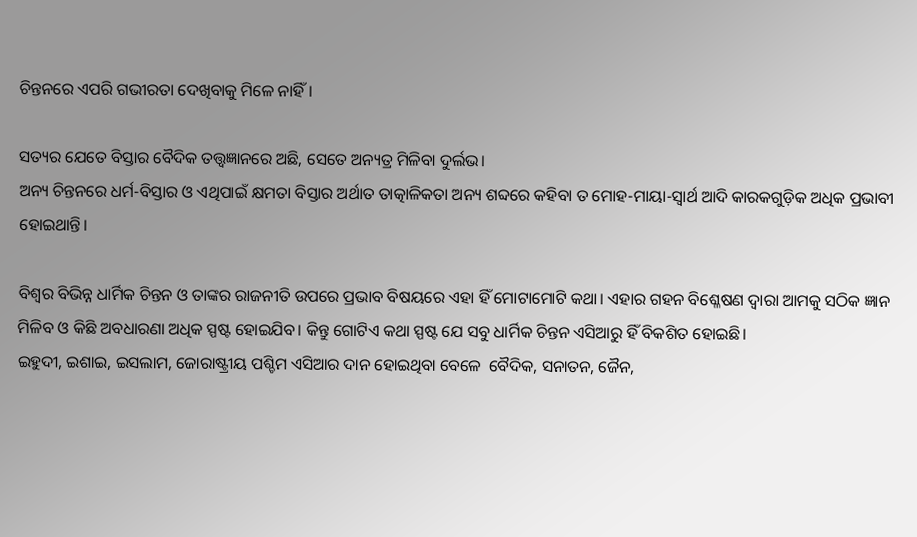ଚିନ୍ତନରେ ଏପରି ଗଭୀରତା ଦେଖିବାକୁ ମିଳେ ନାହିଁ।

ସତ୍ୟର ଯେତେ ବିସ୍ତାର ବୈଦିକ ତତ୍ତ୍ୱଜ୍ଞାନରେ ଅଛି, ସେତେ ଅନ୍ୟତ୍ର ମିଳିବା ଦୁର୍ଲଭ।
ଅନ୍ୟ ଚିନ୍ତନରେ ଧର୍ମ-ବିସ୍ତାର ଓ ଏଥିପାଇଁ କ୍ଷମତା ବିସ୍ତାର ଅର୍ଥାତ ତାତ୍କାଳିକତା ଅନ୍ୟ ଶବ୍ଦରେ କହିବା ତ ମୋହ-ମାୟା-ସ୍ୱାର୍ଥ ଆଦି କାରକଗୁଡ଼ିକ ଅଧିକ ପ୍ରଭାବୀ ହୋଇଥାନ୍ତି।

ବିଶ୍ୱର ବିଭିନ୍ନ ଧାର୍ମିକ ଚିନ୍ତନ ଓ ତାଙ୍କର ରାଜନୀତି ଉପରେ ପ୍ରଭାବ ବିଷୟରେ ଏହା ହିଁ ମୋଟାମୋଟି କଥା। ଏହାର ଗହନ ବିଶ୍ଳେଷଣ ଦ୍ୱାରା ଆମକୁ ସଠିକ ଜ୍ଞାନ ମିଳିବ ଓ କିଛି ଅବଧାରଣା ଅଧିକ ସ୍ପଷ୍ଟ ହୋଇଯିବ। କିନ୍ତୁ ଗୋଟିଏ କଥା ସ୍ପଷ୍ଟ ଯେ ସବୁ ଧାର୍ମିକ ଚିନ୍ତନ ଏସିଆରୁ ହିଁ ବିକଶିତ ହୋଇଛି।
ଇହୁଦୀ, ଇଶାଇ, ଇସଲାମ, ଜୋରାଷ୍ଟ୍ରୀୟ ପଶ୍ଚିମ ଏସିଆର ଦାନ ହୋଇଥିବା ବେଳେ  ବୈଦିକ, ସନାତନ, ଜୈନ,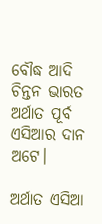ବୌଦ୍ଧ ଆଦି ଚିନ୍ତନ ଭାରତ ଅର୍ଥାତ ପୂର୍ବ ଏସିଆର ଦାନ ଅଟେ।

ଅର୍ଥାତ ଏସିଆ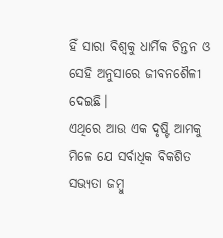ହିଁ ସାରା ବିଶ୍ୱକୁ ଧାର୍ମିକ ଚିନ୍ତନ ଓ ସେହି ଅନୁସାରେ ଜୀବନଶୈଳୀ ଦେଇଛି।
ଏଥିରେ ଆଉ ଏକ ଦୃଷ୍ଟି ଆମକୁ ମିଳେ ଯେ ସର୍ବାଧିକ ବିକଶିତ ସଭ୍ୟତା ଜମ୍ବୁ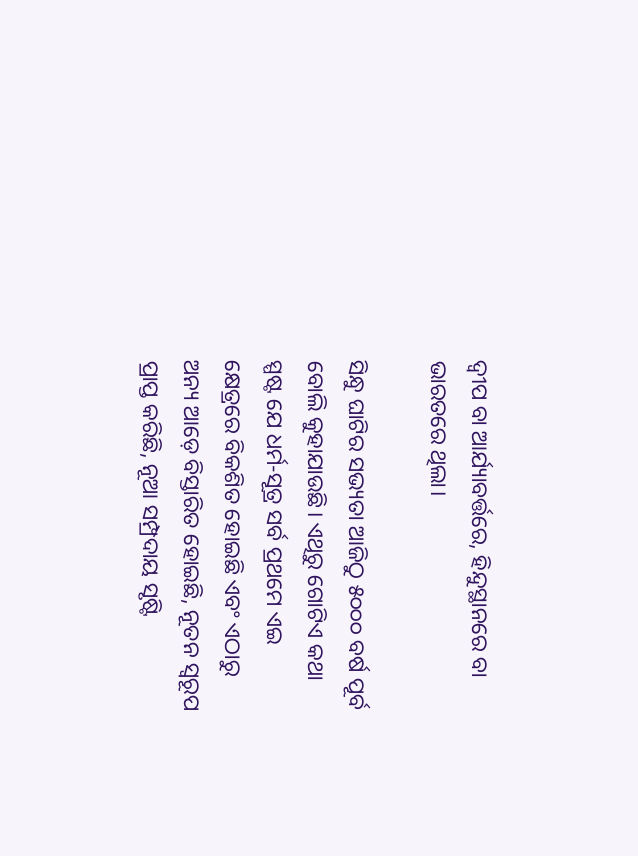ଦ୍ବୀପ ବା ଆର୍ଯ୍ୟାବର୍ତ୍ତରେ, ହିନ୍ଦୁସ୍ଥାନରେ ବା ଭାରତରେ ଥିଲା।

ସିନ୍ଧୁ ଘାଟିର ସଭ୍ୟତା ଆଜିଠୁ ୫୦୦୦ ବର୍ଷ ପୂର୍ବ ବୋଲି କୁହାଯାଉଛି। ଏଥିରୁ ଗୋଟିଏ କଥା ସ୍ପଷ୍ଟ ଯେ ଧର୍ମ-ସୂତ୍ର ସର୍ବ ପ୍ରଥମେ ଏଇ କ୍ଷେତ୍ରରେ ବିକଶିତ ହୋଇଛି ଏବଂ ଏଠାରୁ ଅନ୍ୟ ଆଡ଼େ ବିସ୍ତାରିତ ହୋଇଛି, ନୂତନ ସ୍ୱରୂପ ପ୍ରାପ୍ତ କରିଛି, ନୂଆ ସମ୍ପ୍ରଦାୟ ସୃଷ୍ଟି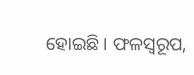ହୋଇଛି। ଫଳସ୍ୱରୂପ,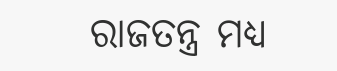ରାଜତନ୍ତ୍ର ମଧ୍ୟ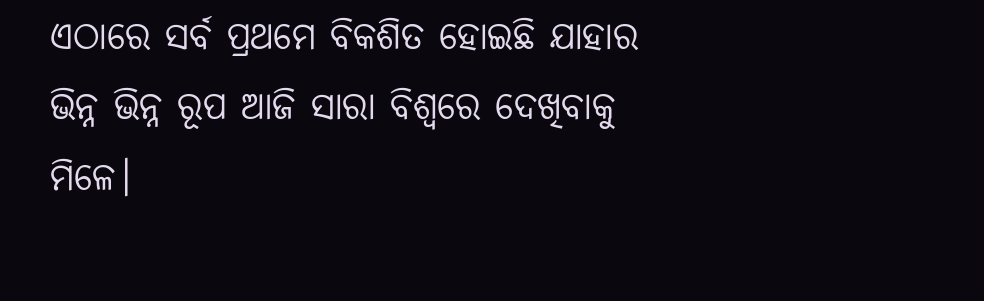ଏଠାରେ ସର୍ବ ପ୍ରଥମେ ବିକଶିତ ହୋଇଛି ଯାହାର ଭିନ୍ନ ଭିନ୍ନ ରୂପ ଆଜି ସାରା ବିଶ୍ବରେ ଦେଖିବାକୁ ମିଳେ।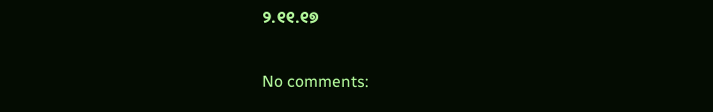୨.୧୧.୧୭

No comments: